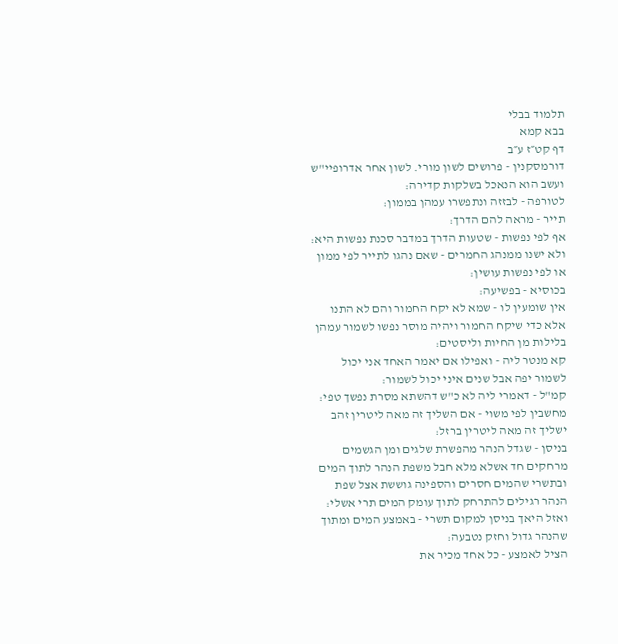תלמוד בבלי
בבא קמא
דף קט״ז ע״ב
דורמסקנין - פרושים לשון מורי. לשון אחר אדרופיי"ש ועשב הוא הנאכל בשלקות קדירה:
לטורפה - לבזזה ונתפשרו עמהן בממון:
תייר - מראה להם הדרך:
אף לפי נפשות - שטעות הדרך במדבר סכנת נפשות היא:
ולא ישנו ממנהג החמרים - שאם נהגו לתייר לפי ממון או לפי נפשות עושין:
בכוסיא - בפשיעה:
אין שומעין לו - שמא לא יקח החמור והם לא התנו אלא כדי שיקח החמור ויהיה מוסר נפשו לשמור עמהן בלילות מן החיות וליסטים:
קא מנטר ליה - ואפילו אם יאמר האחד אני יכול לשמור יפה אבל שנים איני יכול לשמור:
קמ"ל - דאמרי ליה לא כ"ש דהשתא מסרת נפשך טפי:
מחשבין לפי משוי - אם השליך זה מאה ליטרין זהב ישליך זה מאה ליטרין ברזל:
בניסן - שגדל הנהר מהפשרת שלגים ומן הגשמים מרחקים חד אשלא מלא חבל משפת הנהר לתוך המים ובתשרי שהמים חסרים והספינה גוששת אצל שפת הנהר רגילים להתרחק לתוך עומק המים תרי אשלי:
ואזל היאך בניסן למקום תשרי - באמצע המים ומתוך שהנהר גדול וחזק נטבעה:
הציל לאמצע - כל אחד מכיר את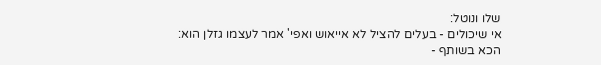שלו ונוטל:
אי שיכולים - בעלים להציל לא אייאוש ואפי' אמר לעצמו גזלן הוא:
הכא בשותף -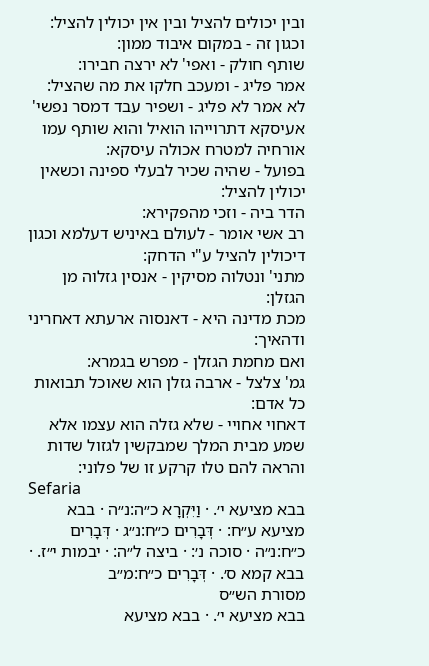ובין יכולים להציל ובין אין יכולין להציל:
וכגון זה - במקום איבוד ממון:
שותף חולק - ואפי' לא ירצה חבירו:
אמר פליג - ומעכב חלקו את מה שהציל:
לא אמר לא פליג - ושפיר עבד דמסר נפשי' אעיסקא דתרוייהו הואיל והוא שותף עמו אורחיה למטרח אכולה עיסקא:
בפועל - שהיה שכיר לבעלי ספינה וכשאין יכולין להציל:
הדר ביה - וזכי מהפקירא:
רב אשי אומר - לעולם באיניש דעלמא וכגון דיכולין להציל ע"י הדחק:
מתני' ונטלוה מסיקין - אנסין גזלוה מן הגזלן:
מכת מדינה היא - דאנסוה ארעתא דאחריני ודהאיך:
ואם מחמת הגזלן - מפרש בגמרא:
גמ' צלצל - ארבה גזלן הוא שאוכל תבואות כל אדם:
דאחוי אחויי - שלא גזלה הוא עצמו אלא שמע מבית המלך שמבקשין לגזול שדות והראה להם טלו קרקע זו של פלוני:
Sefaria
בבא מציעא י׳. · וַיִּקְרָא כ״ה:נ״ה · בבא מציעא ע״ח: · דְּבָרִים כ״ח:נ״ג · דְּבָרִים כ״ח:נ״ה · סוכה נ׳: · ביצה ל״ה: · יבמות י״ז. · בבא קמא ס׳. · דְּבָרִים כ״ח:מ״ב
מסורת הש״ס
בבא מציעא י׳. · בבא מציעא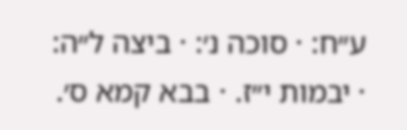ע״ח: · סוכה נ׳: · ביצה ל״ה: · יבמות י״ז. · בבא קמא ס׳.